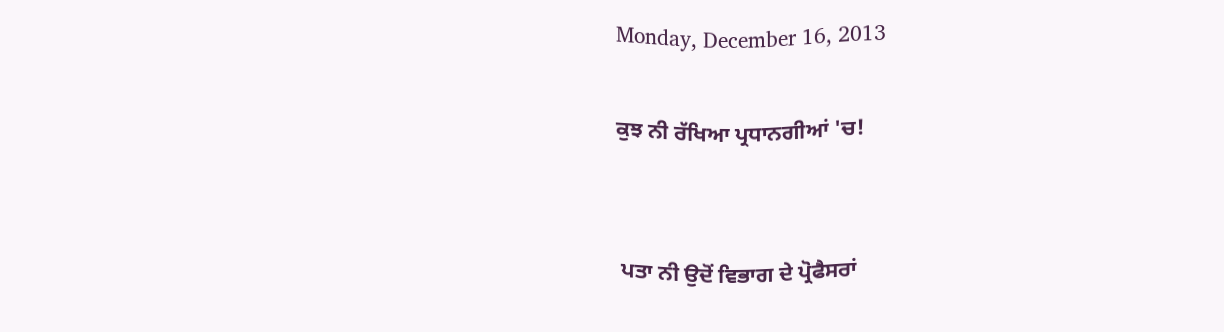Monday, December 16, 2013

ਕੁਝ ਨੀ ਰੱਖਿਆ ਪ੍ਰਧਾਨਗੀਆਂ 'ਚ!


 ਪਤਾ ਨੀ ਉਦੋਂ ਵਿਭਾਗ ਦੇ ਪ੍ਰੋਫੈਸਰਾਂ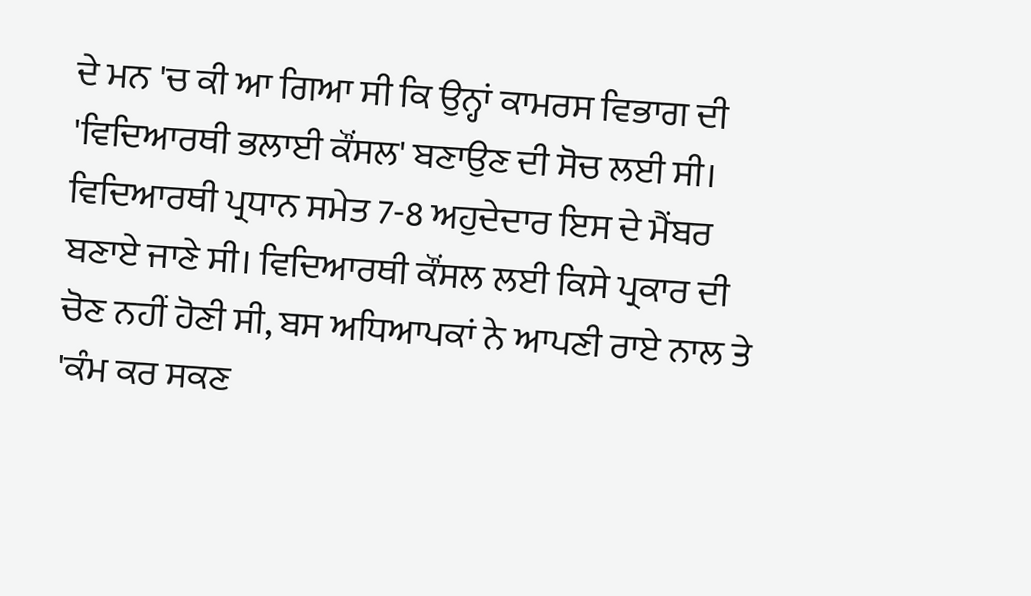ਦੇ ਮਨ 'ਚ ਕੀ ਆ ਗਿਆ ਸੀ ਕਿ ਉਨ੍ਹਾਂ ਕਾਮਰਸ ਵਿਭਾਗ ਦੀ 'ਵਿਦਿਆਰਥੀ ਭਲਾਈ ਕੌਂਸਲ' ਬਣਾਉਣ ਦੀ ਸੋਚ ਲਈ ਸੀ। ਵਿਦਿਆਰਥੀ ਪ੍ਰਧਾਨ ਸਮੇਤ 7-8 ਅਹੁਦੇਦਾਰ ਇਸ ਦੇ ਮੈਂਬਰ ਬਣਾਏ ਜਾਣੇ ਸੀ। ਵਿਦਿਆਰਥੀ ਕੌਂਸਲ ਲਈ ਕਿਸੇ ਪ੍ਰਕਾਰ ਦੀ ਚੋਣ ਨਹੀਂ ਹੋਣੀ ਸੀ, ਬਸ ਅਧਿਆਪਕਾਂ ਨੇ ਆਪਣੀ ਰਾਏ ਨਾਲ ਤੇ 'ਕੰਮ ਕਰ ਸਕਣ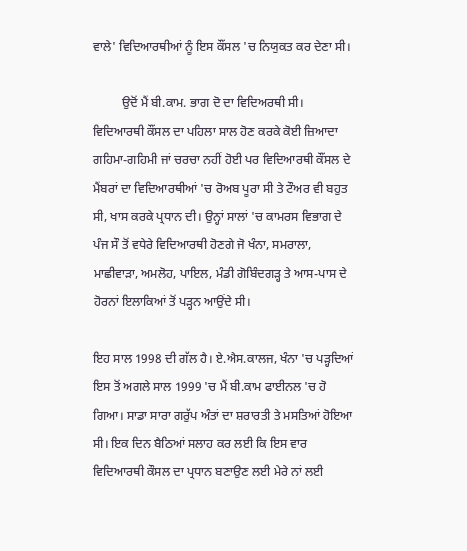ਵਾਲੇ' ਵਿਦਿਆਰਥੀਆਂ ਨੂੰ ਇਸ ਕੌਂਸਲ 'ਚ ਨਿਯੁਕਤ ਕਰ ਦੇਣਾ ਸੀ।

         ਉਦੋਂ ਮੈਂ ਬੀ.ਕਾਮ. ਭਾਗ ਦੋ ਦਾ ਵਿਦਿਅਰਥੀ ਸੀ। ਵਿਦਿਆਰਥੀ ਕੌਂਸਲ ਦਾ ਪਹਿਲਾ ਸਾਲ ਹੋਣ ਕਰਕੇ ਕੋਈ ਜ਼ਿਆਦਾ ਗਹਿਮਾ-ਗਹਿਮੀ ਜਾਂ ਚਰਚਾ ਨਹੀਂ ਹੋਈ ਪਰ ਵਿਦਿਆਰਥੀ ਕੌਂਸਲ ਦੇ ਮੈਂਬਰਾਂ ਦਾ ਵਿਦਿਆਰਥੀਆਂ 'ਚ ਰੋਅਬ ਪੂਰਾ ਸੀ ਤੇ ਟੌਅਰ ਵੀ ਬਹੁਤ ਸੀ, ਖਾਸ ਕਰਕੇ ਪ੍ਰਧਾਨ ਦੀ। ਉਨ੍ਹਾਂ ਸਾਲਾਂ 'ਚ ਕਾਮਰਸ ਵਿਭਾਗ ਦੇ ਪੰਜ ਸੌ ਤੋਂ ਵਧੇਰੇ ਵਿਦਿਆਰਥੀ ਹੋਣਗੇ ਜੋ ਖੰਨਾ, ਸਮਰਾਲਾ, ਮਾਛੀਵਾੜਾ, ਅਮਲੋਹ, ਪਾਇਲ, ਮੰਡੀ ਗੋਬਿੰਦਗੜ੍ਹ ਤੇ ਆਸ-ਪਾਸ ਦੇ ਹੋਰਨਾਂ ਇਲਾਕਿਆਂ ਤੋਂ ਪੜ੍ਹਨ ਆਉਂਦੇ ਸੀ।

ਇਹ ਸਾਲ 1998 ਦੀ ਗੱਲ ਹੈ। ਏ.ਐਸ.ਕਾਲਜ, ਖੰਨਾ 'ਚ ਪੜ੍ਹਦਿਆਂ ਇਸ ਤੋਂ ਅਗਲੇ ਸਾਲ 1999 'ਚ ਮੈਂ ਬੀ.ਕਾਮ ਫਾਈਨਲ 'ਚ ਹੋ ਗਿਆ। ਸਾਡਾ ਸਾਰਾ ਗਰੁੱਪ ਅੰਤਾਂ ਦਾ ਸ਼ਰਾਰਤੀ ਤੇ ਮਸਤਿਆਂ ਹੋਇਆ ਸੀ। ਇਕ ਦਿਨ ਬੈਠਿਆਂ ਸਲਾਹ ਕਰ ਲਈ ਕਿ ਇਸ ਵਾਰ ਵਿਦਿਆਰਥੀ ਕੌਸਲ ਦਾ ਪ੍ਰਧਾਨ ਬਣਾਉਣ ਲਈ ਮੇਰੇ ਨਾਂ ਲਈ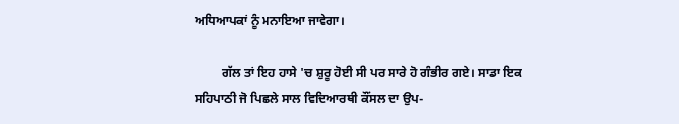ਅਧਿਆਪਕਾਂ ਨੂੰ ਮਨਾਇਆ ਜਾਵੇਗਾ।

         ਗੱਲ ਤਾਂ ਇਹ ਹਾਸੇ 'ਚ ਸ਼ੁਰੂ ਹੋਈ ਸੀ ਪਰ ਸਾਰੇ ਹੋ ਗੰਭੀਰ ਗਏ। ਸਾਡਾ ਇਕ ਸਹਿਪਾਠੀ ਜੋ ਪਿਛਲੇ ਸਾਲ ਵਿਦਿਆਰਥੀ ਕੌਂਸਲ ਦਾ ਉਪ-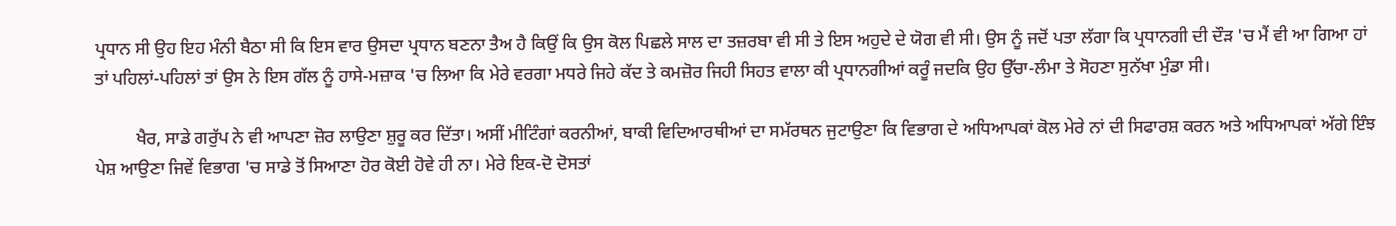ਪ੍ਰਧਾਨ ਸੀ ਉਹ ਇਹ ਮੰਨੀ ਬੈਠਾ ਸੀ ਕਿ ਇਸ ਵਾਰ ਉਸਦਾ ਪ੍ਰਧਾਨ ਬਣਨਾ ਤੈਅ ਹੈ ਕਿਉਂ ਕਿ ਉਸ ਕੋਲ ਪਿਛਲੇ ਸਾਲ ਦਾ ਤਜ਼ਰਬਾ ਵੀ ਸੀ ਤੇ ਇਸ ਅਹੁਦੇ ਦੇ ਯੋਗ ਵੀ ਸੀ। ਉਸ ਨੂੰ ਜਦੋਂ ਪਤਾ ਲੱਗਾ ਕਿ ਪ੍ਰਧਾਨਗੀ ਦੀ ਦੌੜ 'ਚ ਮੈਂ ਵੀ ਆ ਗਿਆ ਹਾਂ ਤਾਂ ਪਹਿਲਾਂ-ਪਹਿਲਾਂ ਤਾਂ ਉਸ ਨੇ ਇਸ ਗੱਲ ਨੂੰ ਹਾਸੇ-ਮਜ਼ਾਕ 'ਚ ਲਿਆ ਕਿ ਮੇਰੇ ਵਰਗਾ ਮਧਰੇ ਜਿਹੇ ਕੱਦ ਤੇ ਕਮਜ਼ੋਰ ਜਿਹੀ ਸਿਹਤ ਵਾਲਾ ਕੀ ਪ੍ਰਧਾਨਗੀਆਂ ਕਰੂੰ ਜਦਕਿ ਉਹ ਉੱਚਾ-ਲੰਮਾ ਤੇ ਸੋਹਣਾ ਸੁਨੱਖਾ ਮੁੰਡਾ ਸੀ।

         ਖੈਰ, ਸਾਡੇ ਗਰੁੱਪ ਨੇ ਵੀ ਆਪਣਾ ਜ਼ੋਰ ਲਾਉਣਾ ਸ਼ੁਰੂ ਕਰ ਦਿੱਤਾ। ਅਸੀਂ ਮੀਟਿੰਗਾਂ ਕਰਨੀਆਂ, ਬਾਕੀ ਵਿਦਿਆਰਥੀਆਂ ਦਾ ਸਮੱਰਥਨ ਜੁਟਾਉਣਾ ਕਿ ਵਿਭਾਗ ਦੇ ਅਧਿਆਪਕਾਂ ਕੋਲ ਮੇਰੇ ਨਾਂ ਦੀ ਸਿਫਾਰਸ਼ ਕਰਨ ਅਤੇ ਅਧਿਆਪਕਾਂ ਅੱਗੇ ਇੰਝ ਪੇਸ਼ ਆਉਣਾ ਜਿਵੇਂ ਵਿਭਾਗ 'ਚ ਸਾਡੇ ਤੋਂ ਸਿਆਣਾ ਹੋਰ ਕੋਈ ਹੋਵੇ ਹੀ ਨਾ। ਮੇਰੇ ਇਕ-ਦੋ ਦੋਸਤਾਂ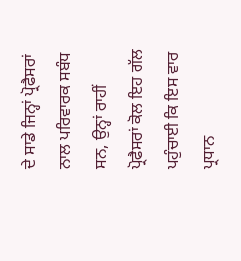ਦੇ ਸਾਡੇ ਜਿਨ੍ਹਾਂ ਪ੍ਰੋਫੈਸਰਾਂ ਨਾਲ ਪਰਿਵਾਰਕ ਸਬੰਧ ਸਨ, ਉਨ੍ਹਾਂ ਰਾਹੀਂ ਪ੍ਰੋਫੈਸਰਾਂ ਕੋਲ ਇਹ ਗੱਲ ਪਹੁੰਚਾਈ ਕਿ ਇਸ ਵਾਰ ਪ੍ਰਧਾਨ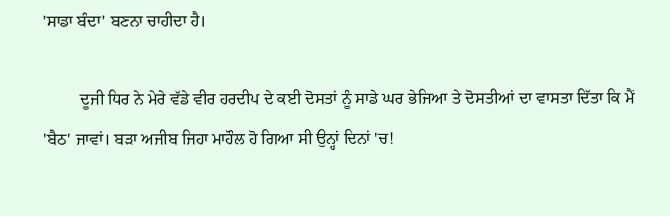'ਸਾਡਾ ਬੰਦਾ' ਬਣਨਾ ਚਾਹੀਦਾ ਹੈ।

         ਦੂਜੀ ਧਿਰ ਨੇ ਮੇਰੇ ਵੱਡੇ ਵੀਰ ਹਰਦੀਪ ਦੇ ਕਈ ਦੋਸਤਾਂ ਨੂੰ ਸਾਡੇ ਘਰ ਭੇਜਿਆ ਤੇ ਦੋਸਤੀਆਂ ਦਾ ਵਾਸਤਾ ਦਿੱਤਾ ਕਿ ਮੈਂ 'ਬੈਠ' ਜਾਵਾਂ। ਬੜਾ ਅਜੀਬ ਜਿਹਾ ਮਾਹੌਲ ਹੋ ਗਿਆ ਸੀ ਉਨ੍ਹਾਂ ਦਿਨਾਂ 'ਚ!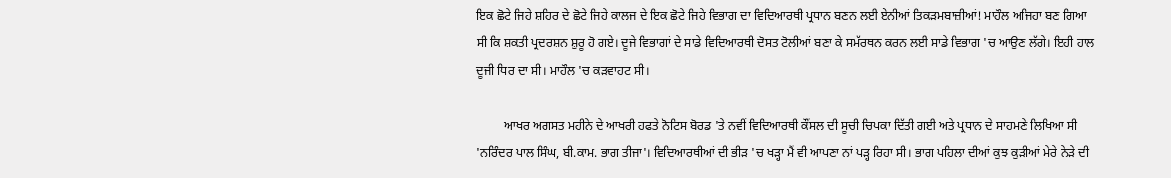ਇਕ ਛੋਟੇ ਜਿਹੇ ਸ਼ਹਿਰ ਦੇ ਛੋਟੇ ਜਿਹੇ ਕਾਲਜ ਦੇ ਇਕ ਛੋਟੇ ਜਿਹੇ ਵਿਭਾਗ ਦਾ ਵਿਦਿਆਰਥੀ ਪ੍ਰਧਾਨ ਬਣਨ ਲਈ ਏਨੀਆਂ ਤਿਕੜਮਬਾਜ਼ੀਆਂ! ਮਾਹੌਲ ਅਜਿਹਾ ਬਣ ਗਿਆ ਸੀ ਕਿ ਸ਼ਕਤੀ ਪ੍ਰਦਰਸ਼ਨ ਸ਼ੁਰੂ ਹੋ ਗਏ। ਦੂਜੇ ਵਿਭਾਗਾਂ ਦੇ ਸਾਡੇ ਵਿਦਿਆਰਥੀ ਦੋਸਤ ਟੋਲੀਆਂ ਬਣਾ ਕੇ ਸਮੱਰਥਨ ਕਰਨ ਲਈ ਸਾਡੇ ਵਿਭਾਗ 'ਚ ਆਉਣ ਲੱਗੇ। ਇਹੀ ਹਾਲ ਦੂਜੀ ਧਿਰ ਦਾ ਸੀ। ਮਾਹੌਲ 'ਚ ਕੜਵਾਹਟ ਸੀ।

         ਆਖਰ ਅਗਸਤ ਮਹੀਨੇ ਦੇ ਆਖਰੀ ਹਫਤੇ ਨੋਟਿਸ ਬੋਰਡ 'ਤੇ ਨਵੀਂ ਵਿਦਿਆਰਥੀ ਕੌਂਸਲ ਦੀ ਸੂਚੀ ਚਿਪਕਾ ਦਿੱਤੀ ਗਈ ਅਤੇ ਪ੍ਰਧਾਨ ਦੇ ਸਾਹਮਣੇ ਲਿਖਿਆ ਸੀ 'ਨਰਿੰਦਰ ਪਾਲ ਸਿੰਘ, ਬੀ.ਕਾਮ. ਭਾਗ ਤੀਜਾ'। ਵਿਦਿਆਰਥੀਆਂ ਦੀ ਭੀੜ 'ਚ ਖੜ੍ਹਾ ਮੈਂ ਵੀ ਆਪਣਾ ਨਾਂ ਪੜ੍ਹ ਰਿਹਾ ਸੀ। ਭਾਗ ਪਹਿਲਾ ਦੀਆਂ ਕੁਝ ਕੁੜੀਆਂ ਮੇਰੇ ਨੇੜੇ ਦੀ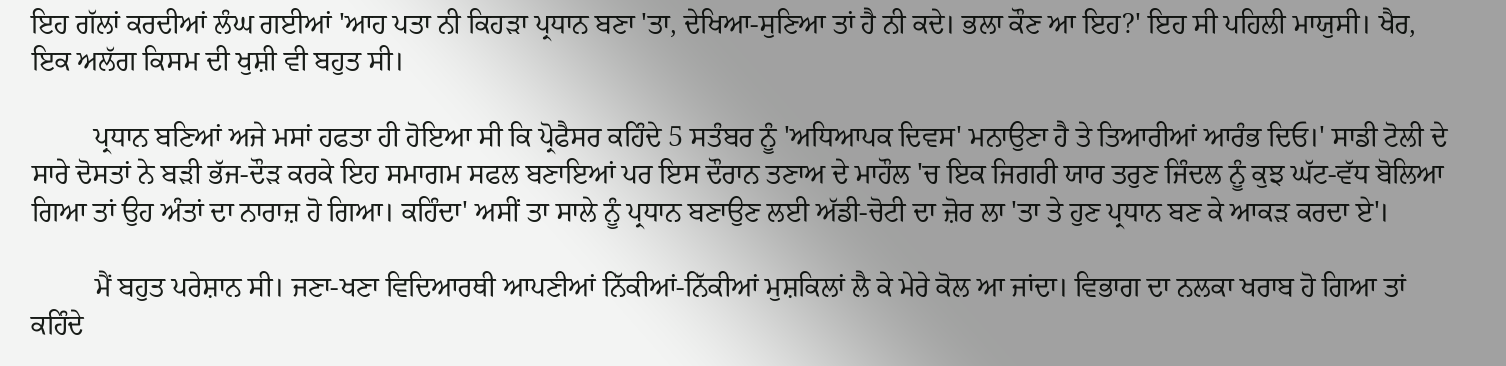ਇਹ ਗੱਲਾਂ ਕਰਦੀਆਂ ਲੰਘ ਗਈਆਂ 'ਆਹ ਪਤਾ ਨੀ ਕਿਹੜਾ ਪ੍ਰਧਾਨ ਬਣਾ 'ਤਾ, ਦੇਖਿਆ-ਸੁਣਿਆ ਤਾਂ ਹੈ ਨੀ ਕਦੇ। ਭਲਾ ਕੌਣ ਆ ਇਹ?' ਇਹ ਸੀ ਪਹਿਲੀ ਮਾਯੁਸੀ। ਖੈਰ, ਇਕ ਅਲੱਗ ਕਿਸਮ ਦੀ ਖੁਸ਼ੀ ਵੀ ਬਹੁਤ ਸੀ।

         ਪ੍ਰਧਾਨ ਬਣਿਆਂ ਅਜੇ ਮਸਾਂ ਹਫਤਾ ਹੀ ਹੋਇਆ ਸੀ ਕਿ ਪ੍ਰੋਫੈਸਰ ਕਹਿੰਦੇ 5 ਸਤੰਬਰ ਨੂੰ 'ਅਧਿਆਪਕ ਦਿਵਸ' ਮਨਾਉਣਾ ਹੈ ਤੇ ਤਿਆਰੀਆਂ ਆਰੰਭ ਦਿਓ।' ਸਾਡੀ ਟੋਲੀ ਦੇ ਸਾਰੇ ਦੋਸਤਾਂ ਨੇ ਬੜੀ ਭੱਜ-ਦੌੜ ਕਰਕੇ ਇਹ ਸਮਾਗਮ ਸਫਲ ਬਣਾਇਆਂ ਪਰ ਇਸ ਦੌਰਾਨ ਤਣਾਅ ਦੇ ਮਾਹੌਲ 'ਚ ਇਕ ਜਿਗਰੀ ਯਾਰ ਤਰੁਣ ਜਿੰਦਲ ਨੂੰ ਕੁਝ ਘੱਟ-ਵੱਧ ਬੋਲਿਆ ਗਿਆ ਤਾਂ ਉਹ ਅੰਤਾਂ ਦਾ ਨਾਰਾਜ਼ ਹੋ ਗਿਆ। ਕਹਿੰਦਾ' ਅਸੀਂ ਤਾ ਸਾਲੇ ਨੂੰ ਪ੍ਰਧਾਨ ਬਣਾਉਣ ਲਈ ਅੱਡੀ-ਚੋਟੀ ਦਾ ਜ਼ੋਰ ਲਾ 'ਤਾ ਤੇ ਹੁਣ ਪ੍ਰਧਾਨ ਬਣ ਕੇ ਆਕੜ ਕਰਦਾ ਏ'।

         ਮੈਂ ਬਹੁਤ ਪਰੇਸ਼ਾਨ ਸੀ। ਜਣਾ-ਖਣਾ ਵਿਦਿਆਰਥੀ ਆਪਣੀਆਂ ਨਿੱਕੀਆਂ-ਨਿੱਕੀਆਂ ਮੁਸ਼ਕਿਲਾਂ ਲੈ ਕੇ ਮੇਰੇ ਕੋਲ ਆ ਜਾਂਦਾ। ਵਿਭਾਗ ਦਾ ਨਲਕਾ ਖਰਾਬ ਹੋ ਗਿਆ ਤਾਂ ਕਹਿੰਦੇ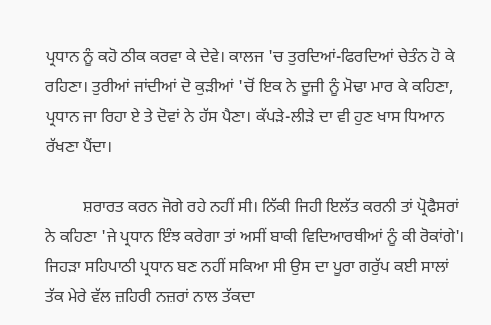ਪ੍ਰਧਾਨ ਨੂੰ ਕਹੋ ਠੀਕ ਕਰਵਾ ਕੇ ਦੇਵੇ। ਕਾਲਜ 'ਚ ਤੁਰਦਿਆਂ-ਫਿਰਦਿਆਂ ਚੇਤੰਨ ਹੋ ਕੇ ਰਹਿਣਾ। ਤੁਰੀਆਂ ਜਾਂਦੀਆਂ ਦੋ ਕੁੜੀਆਂ 'ਚੋਂ ਇਕ ਨੇ ਦੂਜੀ ਨੂੰ ਮੋਢਾ ਮਾਰ ਕੇ ਕਹਿਣਾ, ਪ੍ਰਧਾਨ ਜਾ ਰਿਹਾ ਏ ਤੇ ਦੋਵਾਂ ਨੇ ਹੱਸ ਪੈਣਾ। ਕੱਪੜੇ-ਲੀੜੇ ਦਾ ਵੀ ਹੁਣ ਖਾਸ ਧਿਆਨ ਰੱਖਣਾ ਪੈਂਦਾ।

         ਸ਼ਰਾਰਤ ਕਰਨ ਜੋਗੇ ਰਹੇ ਨਹੀਂ ਸੀ। ਨਿੱਕੀ ਜਿਹੀ ਇਲੱਤ ਕਰਨੀ ਤਾਂ ਪ੍ਰੋਫੈਸਰਾਂ ਨੇ ਕਹਿਣਾ 'ਜੇ ਪ੍ਰਧਾਨ ਇੰਝ ਕਰੇਗਾ ਤਾਂ ਅਸੀਂ ਬਾਕੀ ਵਿਦਿਆਰਥੀਆਂ ਨੂੰ ਕੀ ਰੋਕਾਂਗੇ'। ਜਿਹੜਾ ਸਹਿਪਾਠੀ ਪ੍ਰਧਾਨ ਬਣ ਨਹੀਂ ਸਕਿਆ ਸੀ ਉਸ ਦਾ ਪੂਰਾ ਗਰੁੱਪ ਕਈ ਸਾਲਾਂ ਤੱਕ ਮੇਰੇ ਵੱਲ ਜ਼ਹਿਰੀ ਨਜ਼ਰਾਂ ਨਾਲ ਤੱਕਦਾ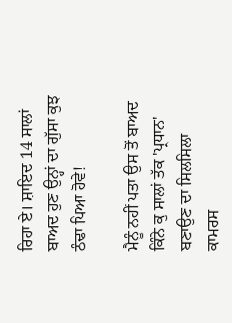ਰਿਹਾ ਏ। ਸ਼ਾਇਦ 14 ਸਾਲਾਂ ਬਾਅਦ ਹੁਣ ਉਨ੍ਹਾਂ ਦਾ ਗੁੱਸਾ ਕੁਝ ਠੰਢਾ ਪਿਆ ਹੋਵੇ!

ਮੈਨੂੰ ਨਹੀਂ ਪਤਾ ਉਸ ਤੋਂ ਬਾਅਦ ਕਿੰਨੇ ਕੁ ਸਾਲਾਂ ਤੱਕ 'ਪ੍ਰਧਾਨ' ਬਣਾਉਣ ਦਾ ਸਿਲਸਿਲਾ ਕਾਮਰਸ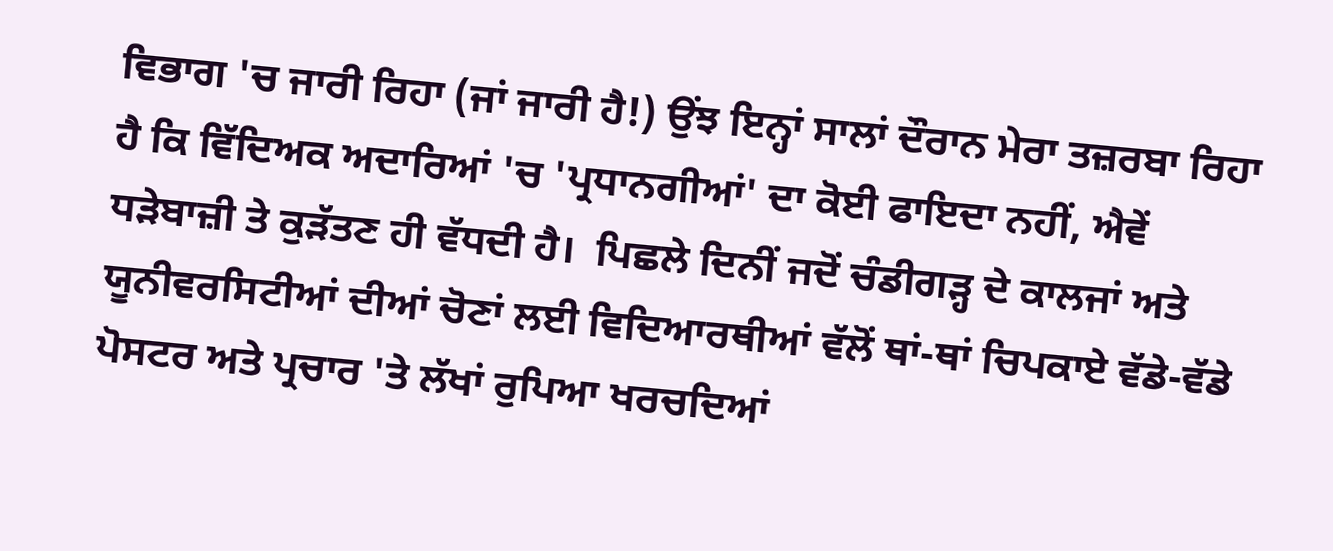ਵਿਭਾਗ 'ਚ ਜਾਰੀ ਰਿਹਾ (ਜਾਂ ਜਾਰੀ ਹੈ!) ਉਂਝ ਇਨ੍ਹਾਂ ਸਾਲਾਂ ਦੌਰਾਨ ਮੇਰਾ ਤਜ਼ਰਬਾ ਰਿਹਾ ਹੈ ਕਿ ਵਿੱਦਿਅਕ ਅਦਾਰਿਆਂ 'ਚ 'ਪ੍ਰਧਾਨਗੀਆਂ' ਦਾ ਕੋਈ ਫਾਇਦਾ ਨਹੀਂ, ਐਵੇਂ ਧੜੇਬਾਜ਼ੀ ਤੇ ਕੁੜੱਤਣ ਹੀ ਵੱਧਦੀ ਹੈ।  ਪਿਛਲੇ ਦਿਨੀਂ ਜਦੋਂ ਚੰਡੀਗੜ੍ਹ ਦੇ ਕਾਲਜਾਂ ਅਤੇ ਯੂਨੀਵਰਸਿਟੀਆਂ ਦੀਆਂ ਚੋਣਾਂ ਲਈ ਵਿਦਿਆਰਥੀਆਂ ਵੱਲੋਂ ਥਾਂ-ਥਾਂ ਚਿਪਕਾਏ ਵੱਡੇ-ਵੱਡੇ ਪੋਸਟਰ ਅਤੇ ਪ੍ਰਚਾਰ 'ਤੇ ਲੱਖਾਂ ਰੁਪਿਆ ਖਰਚਦਿਆਂ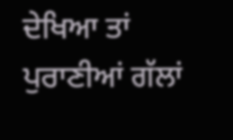ਦੇਖਿਆ ਤਾਂ ਪੁਰਾਣੀਆਂ ਗੱਲਾਂ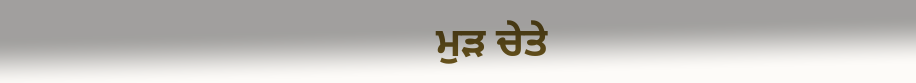ਮੁੜ ਚੇਤੇ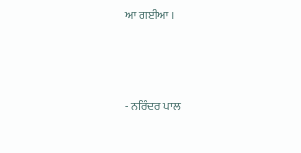ਆ ਗਈਆ ।



- ਨਰਿੰਦਰ ਪਾਲ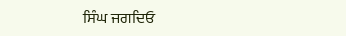ਸਿੰਘ ਜਗਦਿਓ